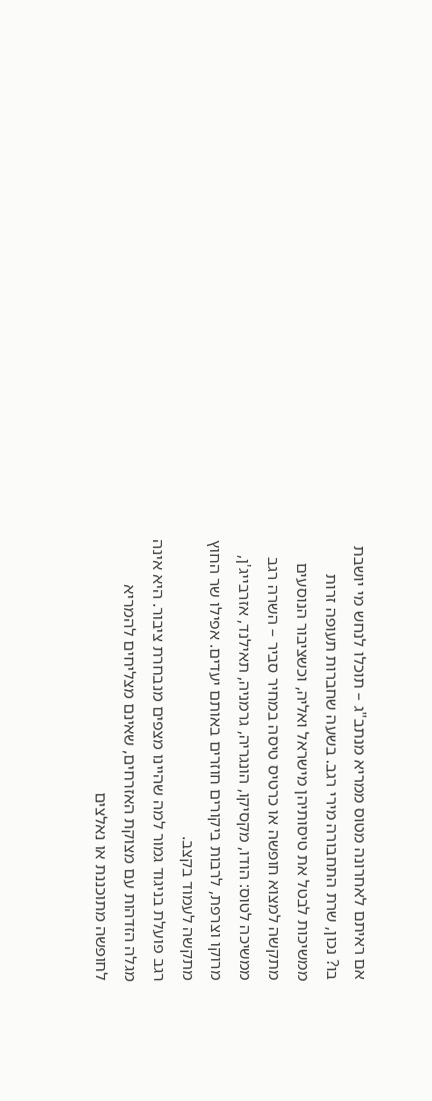אם ראיתם לאחרונה מטוס ממריא מנתב"ג – תוכלו לנחש מי יושבת בו? נכון, שרת התחבורה מירי רגב. בשעה שחברות תעופה זרות ממשיכות לבטל את טיסותיהן מישראל ואליה, וכשציבור הנוסעים מתקשה למצוא חופשה או כרטיס טיסה במחיר סביר – השרה רגב ממשיכה לטוס: הודו, מקסיקו, הונגריה, גרמניה, תאילנד, אזרבייג'ן, מרוקו וצרפת, לרבות ביקורים חוזרים באותם יעדים. אפילו שר החוץ מתקשה לעמוד בקצב.
רגב פועלת בניגוד גמור למה שהיינו מצפים מנבחרת ציבור. היא אינה מגלה הזדהות עם מצוקת האזרחים, שאינם מצליחים להמריא לחופשה מתוכננת או נאלצים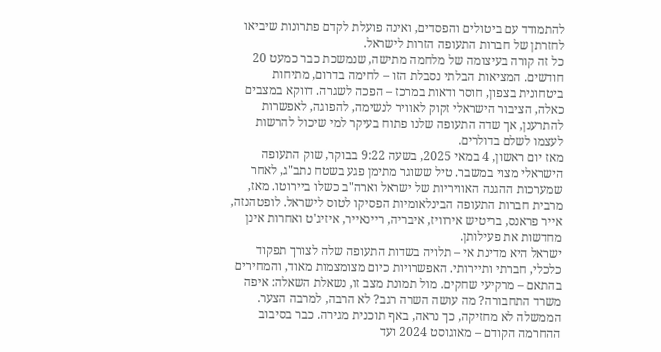להתמודד עם ביטולים והפסדים, ואינה פועלת לקדם פתרונות שיביאו לחזרתן של חברות התעופה הזרות לישראל.
כל זה קורה בעיצומה של מלחמה מתישה, שנמשכת כבר כמעט 20 חודשים. המציאות הבלתי נסבלת הזו – לחימה בדרום, מתיחות ביטחונית בצפון, חוסר ודאות במרכז – הפכה לשגרה. דווקא במצבים כאלה, הציבור הישראלי זקוק לאוויר לנשימה, להפוגה, לאפשרות להתרענן, אך שדה התעופה שלנו פתוח בעיקר למי שיכול להרשות לעצמו לשלם בדולרים.
מאז יום ראשון, 4 במאי 2025, בשעה 9:22 בבוקר, שוק התעופה הישראלי מצוי במשבר. טיל ששוגר מתימן פגע בשטח נתב"ג, לאחר שמערכות ההגנה האוויריות של ישראל וארה"ב כשלו ביירוטו. מאז, מרבית חברות התעופה הבינלאומיות הפסיקו לטוס לישראל. לופטהנזה, אייר פראנס, בריטיש אירוויז, איבריה, ריינאייר, איזיג'ט ואחרות אינן מחדשות את פעילותן.
ישראל היא מדינת אי – תלויה בשדות התעופה שלה לצורך תפקוד כלכלי, חברתי ותיירותי. האפשרויות כיום מצומצמות מאוד, והמחירים בהתאם – מרקיעי שחקים. מול תמונת מצב זו, נשאלת השאלה: איפה משרד התחבורה? מה עושה השרה רגב? לא הרבה, למרבה הצער.
הממשלה לא מחזיקה, כך נראה, באף תוכנית מגירה. כבר בסיבוב ההחרמה הקודם – מאוגוסט 2024 ועד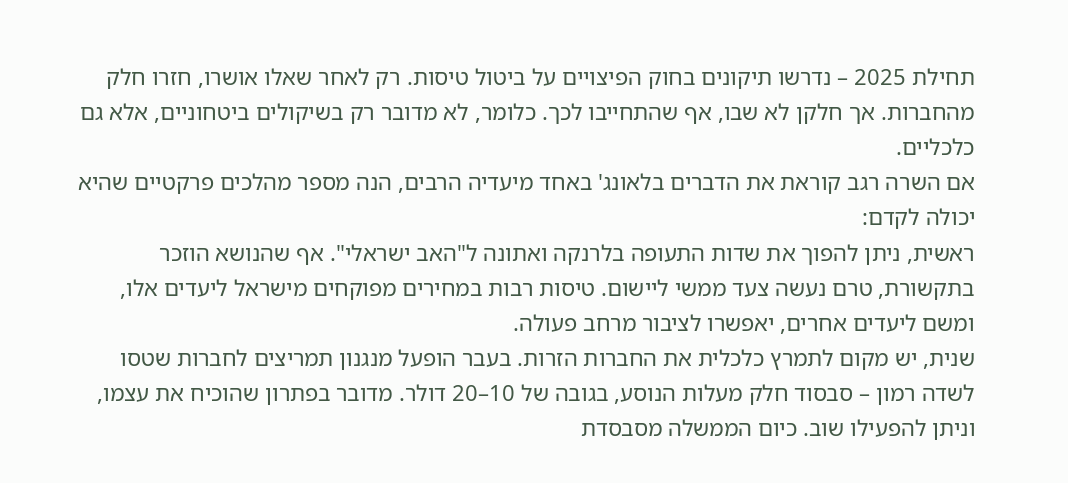תחילת 2025 – נדרשו תיקונים בחוק הפיצויים על ביטול טיסות. רק לאחר שאלו אושרו, חזרו חלק מהחברות. אך חלקן לא שבו, אף שהתחייבו לכך. כלומר, לא מדובר רק בשיקולים ביטחוניים, אלא גם כלכליים.
אם השרה רגב קוראת את הדברים בלאונג' באחד מיעדיה הרבים, הנה מספר מהלכים פרקטיים שהיא יכולה לקדם:
ראשית, ניתן להפוך את שדות התעופה בלרנקה ואתונה ל"האב ישראלי". אף שהנושא הוזכר בתקשורת, טרם נעשה צעד ממשי ליישום. טיסות רבות במחירים מפוקחים מישראל ליעדים אלו, ומשם ליעדים אחרים, יאפשרו לציבור מרחב פעולה.
שנית, יש מקום לתמרץ כלכלית את החברות הזרות. בעבר הופעל מנגנון תמריצים לחברות שטסו לשדה רמון – סבסוד חלק מעלות הנוסע, בגובה של 10–20 דולר. מדובר בפתרון שהוכיח את עצמו, וניתן להפעילו שוב. כיום הממשלה מסבסדת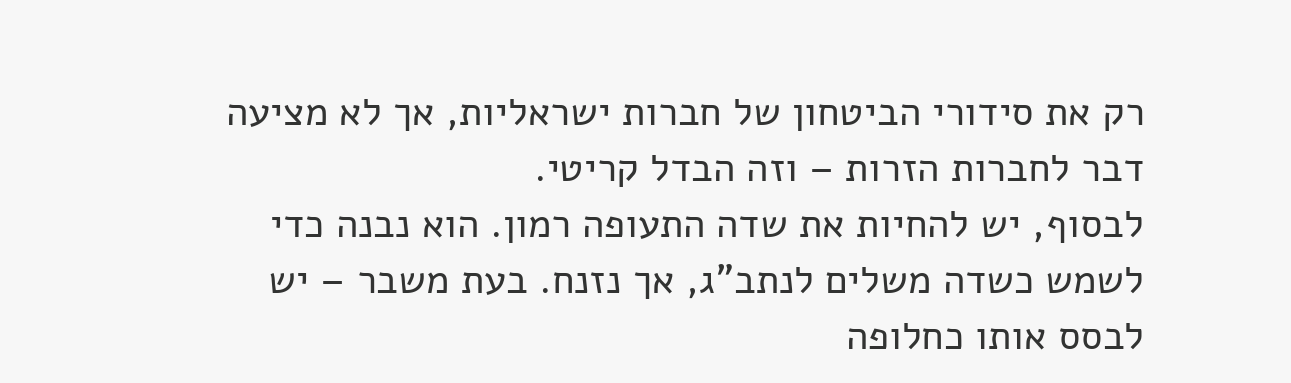רק את סידורי הביטחון של חברות ישראליות, אך לא מציעה דבר לחברות הזרות – וזה הבדל קריטי.
לבסוף, יש להחיות את שדה התעופה רמון. הוא נבנה כדי לשמש כשדה משלים לנתב"ג, אך נזנח. בעת משבר – יש לבסס אותו כחלופה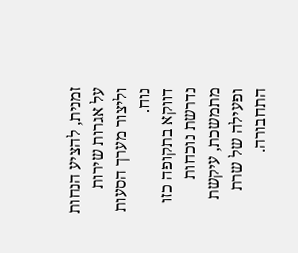זמנית, להציע הנחות על אגרות שירות וליצור מערך הסעות נוח.
דווקא בתקופה כזו נדרשת נוכחות מתמשכת, עיקשת ופעילה של שרת התחבורה.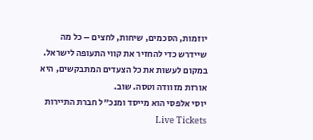יוזמות, הסכמים, שיחות, לחצים – כל מה שיידרש כדי להחזיר את קווי התעופה לישראל. במקום לעשות את כל הצעדים המתבקשים, היא אורזת מזוודה וטסה. שוב.
יוסי אלפסי הוא מייסד ומנכ"ל חברת התיירות Live Tickets